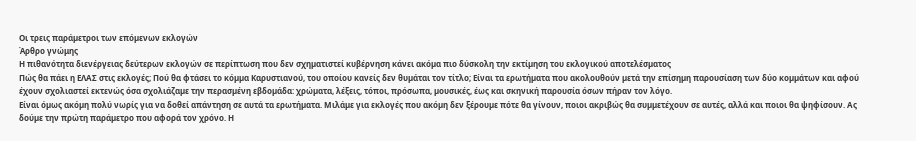Οι τρεις παράµετροι των επόµενων εκλογών
Άρθρο γνώμης
Η πιθανότητα διενέργειας δεύτερων εκλογών σε περίπτωση που δεν σχηµατιστεί κυβέρνηση κάνει ακόµα πιο δύσκολη την εκτίµηση του εκλογικού αποτελέσµατος
Πώς θα πάει η ΕΛΑΣ στις εκλογές; Πού θα φτάσει το κόµµα Καρυστιανού, του οποίου κανείς δεν θυµάται τον τίτλο; Είναι τα ερωτήµατα που ακολουθούν µετά την επίσηµη παρουσίαση των δύο κοµµάτων και αφού έχουν σχολιαστεί εκτενώς όσα σχολιάζαµε την περασµένη εβδοµάδα: χρώµατα, λέξεις, τόποι, πρόσωπα, µουσικές, έως και σκηνική παρουσία όσων πήραν τον λόγο.
Είναι όµως ακόµη πολύ νωρίς για να δοθεί απάντηση σε αυτά τα ερωτήµατα. Μιλάµε για εκλογές που ακόµη δεν ξέρουµε πότε θα γίνουν, ποιοι ακριβώς θα συµµετέχουν σε αυτές, αλλά και ποιοι θα ψηφίσουν. Ας δούµε την πρώτη παράµετρο που αφορά τον χρόνο. Η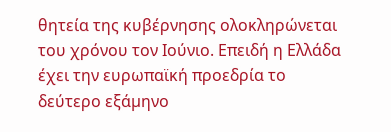θητεία της κυβέρνησης ολοκληρώνεται του χρόνου τον Ιούνιο. Επειδή η Ελλάδα έχει την ευρωπαϊκή προεδρία το δεύτερο εξάµηνο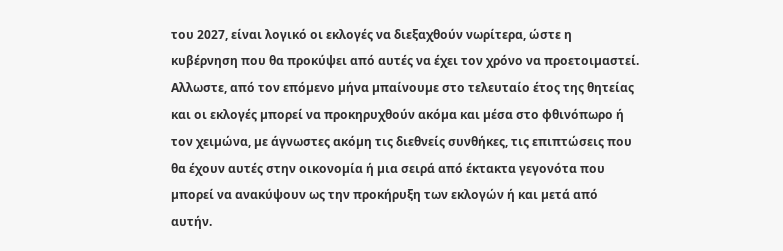του 2027, είναι λογικό οι εκλογές να διεξαχθούν νωρίτερα, ώστε η κυβέρνηση που θα προκύψει από αυτές να έχει τον χρόνο να προετοιµαστεί. Αλλωστε, από τον επόµενο µήνα µπαίνουµε στο τελευταίο έτος της θητείας και οι εκλογές µπορεί να προκηρυχθούν ακόµα και µέσα στο φθινόπωρο ή τον χειµώνα, µε άγνωστες ακόµη τις διεθνείς συνθήκες, τις επιπτώσεις που θα έχουν αυτές στην οικονοµία ή µια σειρά από έκτακτα γεγονότα που µπορεί να ανακύψουν ως την προκήρυξη των εκλογών ή και µετά από αυτήν.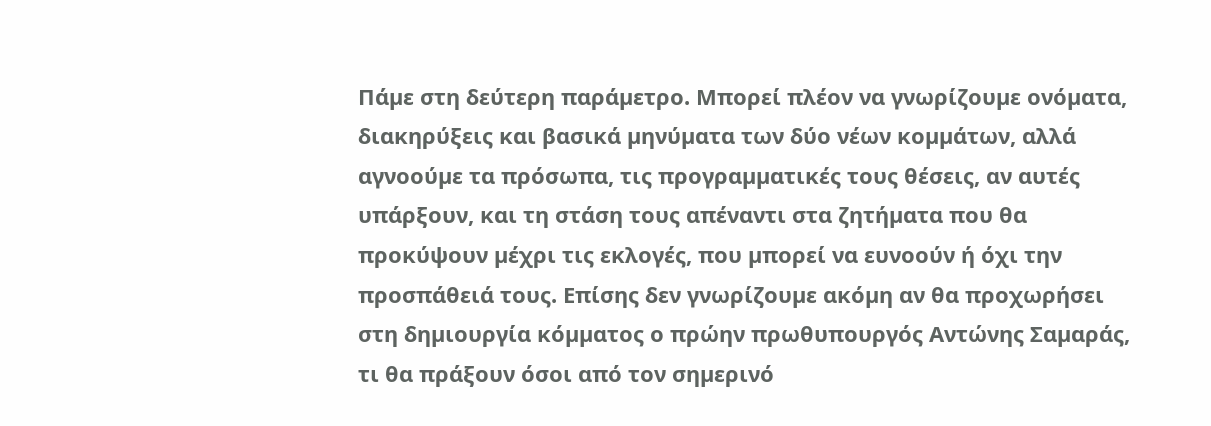Πάµε στη δεύτερη παράµετρο. Μπορεί πλέον να γνωρίζουµε ονόµατα, διακηρύξεις και βασικά µηνύµατα των δύο νέων κοµµάτων, αλλά αγνοούµε τα πρόσωπα, τις προγραµµατικές τους θέσεις, αν αυτές υπάρξουν, και τη στάση τους απέναντι στα ζητήµατα που θα προκύψουν µέχρι τις εκλογές, που µπορεί να ευνοούν ή όχι την προσπάθειά τους. Επίσης δεν γνωρίζουµε ακόµη αν θα προχωρήσει στη δηµιουργία κόµµατος ο πρώην πρωθυπουργός Αντώνης Σαµαράς, τι θα πράξουν όσοι από τον σηµερινό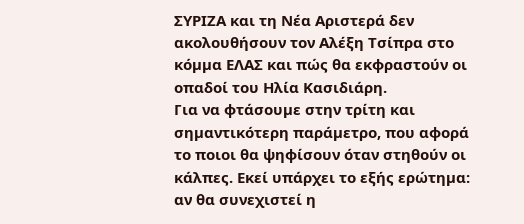ΣΥΡΙΖΑ και τη Νέα Αριστερά δεν ακολουθήσουν τον Αλέξη Τσίπρα στο κόµµα ΕΛΑΣ και πώς θα εκφραστούν οι οπαδοί του Ηλία Κασιδιάρη.
Για να φτάσουµε στην τρίτη και σηµαντικότερη παράµετρο, που αφορά το ποιοι θα ψηφίσουν όταν στηθούν οι κάλπες. Εκεί υπάρχει το εξής ερώτηµα: αν θα συνεχιστεί η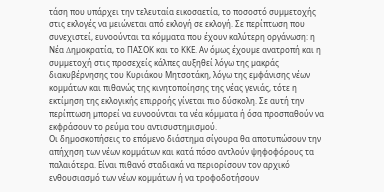τάση που υπάρχει την τελευταία εικοσαετία, το ποσοστό συµµετοχής στις εκλογές να µειώνεται από εκλογή σε εκλογή. Σε περίπτωση που συνεχιστεί, ευνοούνται τα κόµµατα που έχουν καλύτερη οργάνωση: η Νέα ∆ηµοκρατία, το ΠΑΣΟΚ και το ΚΚΕ. Αν όµως έχουµε ανατροπή και η συµµετοχή στις προσεχείς κάλπες αυξηθεί λόγω της µακράς διακυβέρνησης του Κυριάκου Μητσοτάκη, λόγω της εµφάνισης νέων κοµµάτων και πιθανώς της κινητοποίησης της νέας γενιάς, τότε η εκτίµηση της εκλογικής επιρροής γίνεται πιο δύσκολη. Σε αυτή την περίπτωση µπορεί να ευνοούνται τα νέα κόµµατα ή όσα προσπαθούν να εκφράσουν το ρεύµα του αντισυστηµισµού.
Οι δηµοσκοπήσεις το επόµενο διάστηµα σίγουρα θα αποτυπώσουν την απήχηση των νέων κοµµάτων και κατά πόσο αντλούν ψηφοφόρους τα παλαιότερα. Είναι πιθανό σταδιακά να περιορίσουν τον αρχικό ενθουσιασµό των νέων κοµµάτων ή να τροφοδοτήσουν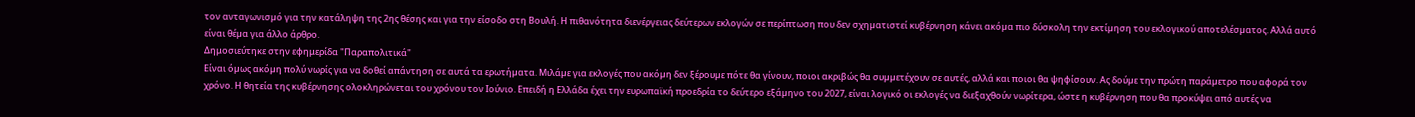τον ανταγωνισµό για την κατάληψη της 2ης θέσης και για την είσοδο στη Βουλή. Η πιθανότητα διενέργειας δεύτερων εκλογών σε περίπτωση που δεν σχηµατιστεί κυβέρνηση κάνει ακόµα πιο δύσκολη την εκτίµηση του εκλογικού αποτελέσµατος. Αλλά αυτό είναι θέµα για άλλο άρθρο.
Δημοσιεύτηκε στην εφημερίδα "Παραπολιτικά"
Είναι όµως ακόµη πολύ νωρίς για να δοθεί απάντηση σε αυτά τα ερωτήµατα. Μιλάµε για εκλογές που ακόµη δεν ξέρουµε πότε θα γίνουν, ποιοι ακριβώς θα συµµετέχουν σε αυτές, αλλά και ποιοι θα ψηφίσουν. Ας δούµε την πρώτη παράµετρο που αφορά τον χρόνο. Η θητεία της κυβέρνησης ολοκληρώνεται του χρόνου τον Ιούνιο. Επειδή η Ελλάδα έχει την ευρωπαϊκή προεδρία το δεύτερο εξάµηνο του 2027, είναι λογικό οι εκλογές να διεξαχθούν νωρίτερα, ώστε η κυβέρνηση που θα προκύψει από αυτές να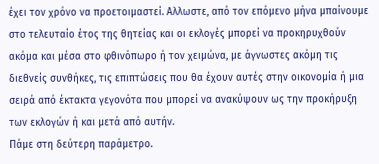έχει τον χρόνο να προετοιµαστεί. Αλλωστε, από τον επόµενο µήνα µπαίνουµε στο τελευταίο έτος της θητείας και οι εκλογές µπορεί να προκηρυχθούν ακόµα και µέσα στο φθινόπωρο ή τον χειµώνα, µε άγνωστες ακόµη τις διεθνείς συνθήκες, τις επιπτώσεις που θα έχουν αυτές στην οικονοµία ή µια σειρά από έκτακτα γεγονότα που µπορεί να ανακύψουν ως την προκήρυξη των εκλογών ή και µετά από αυτήν.
Πάµε στη δεύτερη παράµετρο.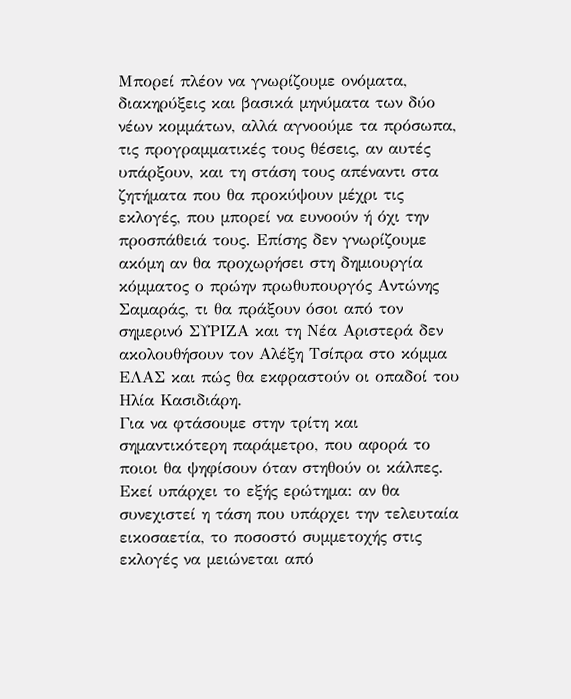Μπορεί πλέον να γνωρίζουµε ονόµατα, διακηρύξεις και βασικά µηνύµατα των δύο νέων κοµµάτων, αλλά αγνοούµε τα πρόσωπα, τις προγραµµατικές τους θέσεις, αν αυτές υπάρξουν, και τη στάση τους απέναντι στα ζητήµατα που θα προκύψουν µέχρι τις εκλογές, που µπορεί να ευνοούν ή όχι την προσπάθειά τους. Επίσης δεν γνωρίζουµε ακόµη αν θα προχωρήσει στη δηµιουργία κόµµατος ο πρώην πρωθυπουργός Αντώνης Σαµαράς, τι θα πράξουν όσοι από τον σηµερινό ΣΥΡΙΖΑ και τη Νέα Αριστερά δεν ακολουθήσουν τον Αλέξη Τσίπρα στο κόµµα ΕΛΑΣ και πώς θα εκφραστούν οι οπαδοί του Ηλία Κασιδιάρη.
Για να φτάσουµε στην τρίτη και σηµαντικότερη παράµετρο, που αφορά το ποιοι θα ψηφίσουν όταν στηθούν οι κάλπες. Εκεί υπάρχει το εξής ερώτηµα: αν θα συνεχιστεί η τάση που υπάρχει την τελευταία εικοσαετία, το ποσοστό συµµετοχής στις εκλογές να µειώνεται από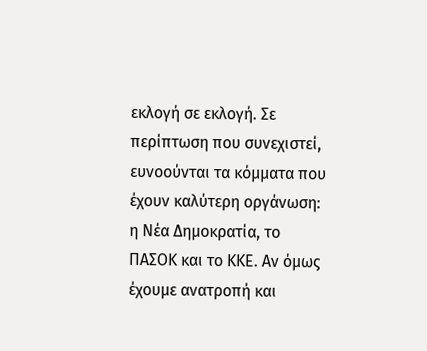εκλογή σε εκλογή. Σε περίπτωση που συνεχιστεί, ευνοούνται τα κόµµατα που έχουν καλύτερη οργάνωση: η Νέα ∆ηµοκρατία, το ΠΑΣΟΚ και το ΚΚΕ. Αν όµως έχουµε ανατροπή και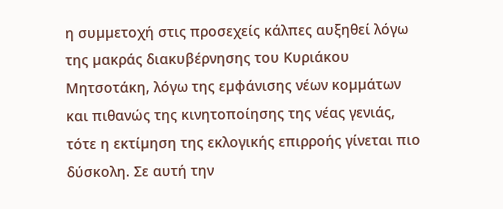η συµµετοχή στις προσεχείς κάλπες αυξηθεί λόγω της µακράς διακυβέρνησης του Κυριάκου Μητσοτάκη, λόγω της εµφάνισης νέων κοµµάτων και πιθανώς της κινητοποίησης της νέας γενιάς, τότε η εκτίµηση της εκλογικής επιρροής γίνεται πιο δύσκολη. Σε αυτή την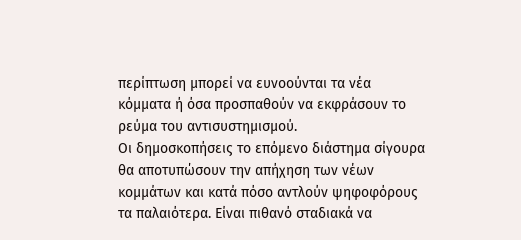περίπτωση µπορεί να ευνοούνται τα νέα κόµµατα ή όσα προσπαθούν να εκφράσουν το ρεύµα του αντισυστηµισµού.
Οι δηµοσκοπήσεις το επόµενο διάστηµα σίγουρα θα αποτυπώσουν την απήχηση των νέων κοµµάτων και κατά πόσο αντλούν ψηφοφόρους τα παλαιότερα. Είναι πιθανό σταδιακά να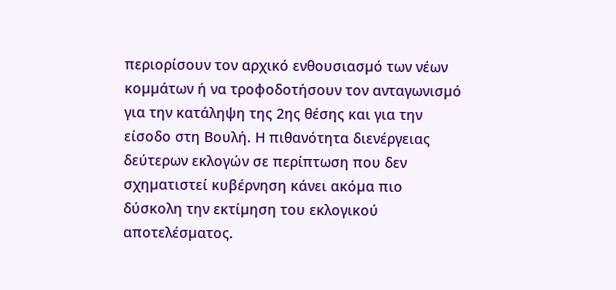περιορίσουν τον αρχικό ενθουσιασµό των νέων κοµµάτων ή να τροφοδοτήσουν τον ανταγωνισµό για την κατάληψη της 2ης θέσης και για την είσοδο στη Βουλή. Η πιθανότητα διενέργειας δεύτερων εκλογών σε περίπτωση που δεν σχηµατιστεί κυβέρνηση κάνει ακόµα πιο δύσκολη την εκτίµηση του εκλογικού αποτελέσµατος.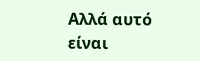Αλλά αυτό είναι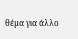θέµα για άλλο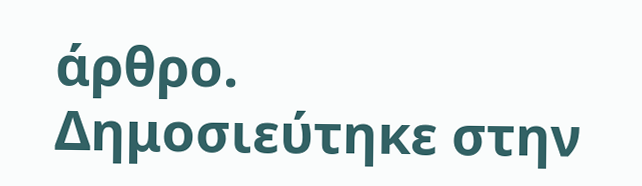άρθρο.
Δημοσιεύτηκε στην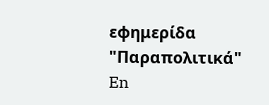εφημερίδα "Παραπολιτικά"
En